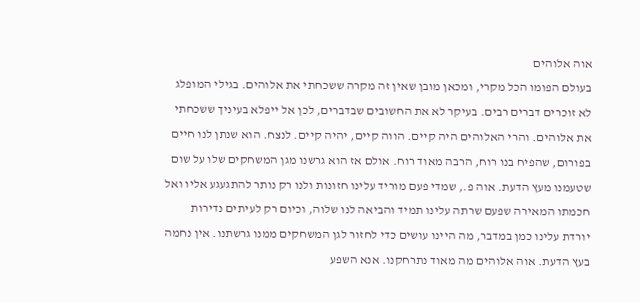אוה אלוהים
בעולם הפומו הכל מקרי, ומכאן מובן שאין זה מקרה ששכחתי את אלוהים. בגילי המופלג לא זוכרים דברים רבים. בעיקר לא את החשובים שבדברים, לכן אל ייפלא בעיניך ששכחתי את אלוהים. והרי האלוהים היה קיים. הווה קיים, יהיה קיים. לנצח. הוא שנתן לנו חיים בפורום, שהפיח בנו רוח, הרבה מאוד רוח. אולם אז הוא גרשנו מגן המשחקים שלו על שום שטעמנו מעץ הדעת. אוה פ., שמדי פעם מוריד עלינו חזונות ולנו רק נותר להתגעגע אליו ואל חכמתו המאירה שפעם שרתה עלינו תמיד והביאה לנו שלוה, וכיום רק לעיתים נדירות יורדת עלינו כמן במדבר, מה היינו עושים כדי לחזור לגן המשחקים ממנו גרשתנו. אין נחמה בעץ הדעת. אוה אלוהים מה מאוד נתרחקנו. אנא השפע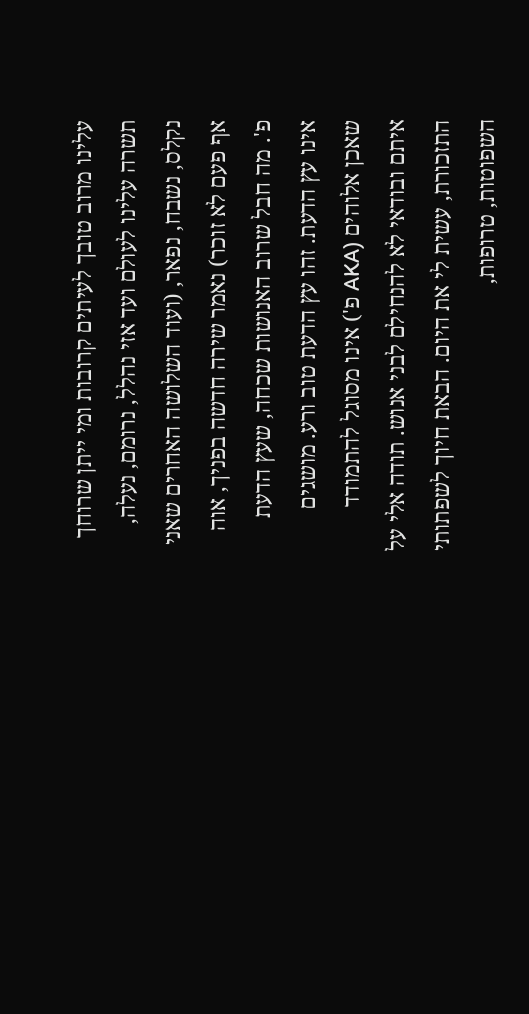עלינו מרוב טובך לעיתים קרובות ומי ייתן שרוחך תשרה עלינו לעולם ועד אזי נהלל, נרומם, נעלה, נקלס, נשבח, נפאר, (ועוד השלושה האחרים שאני אף פעם לא זוכר) נאמר שירה חדשה בפניך, אוה פ'. מה חבל שרוב האנושות שכחה, שעץ הדעת אינו עץ הדעת. זהו עץ הדעת טוב ורע. מושגים שאכן אלוהים (AKA פ') אינו מסוגל להתמודד איתם ובודאי לא להנחילם לבני אנוש. תודה אלי על התזכורת, עשית לי את היום. הבאת חיוך לשפתותי השפוטות, טרופות,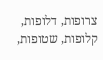צרופות, דלופות, קלופות, שטופות,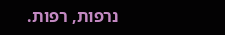נרפות, רפות.